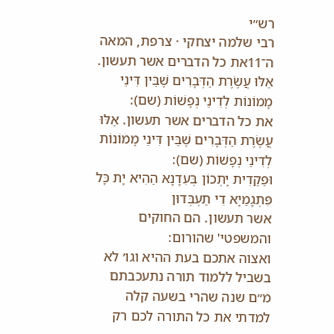רש״י
רבי שלמה יצחקי · צרפת, המאה ה־11את כל הדברים אשר תעשון. אֵלּוּ עֲשֶׂרֶת הַדְּבָרִים שֶׁבֵּין דִּינֵי מָמוֹנוֹת לְדִינֵי נְפָשׁוֹת (שם):
את כל הדברים אשר תעשון. אֵלּוּ עֲשֶׂרֶת הַדְּבָרִים שֶׁבֵּין דִּינֵי מָמוֹנוֹת לְדִינֵי נְפָשׁוֹת (שם):
וּפַקֵדִית יָתְכוֹן בְּעִדָנָא הַהִיא יָת כָּל פִּתְגָמַיָא דִי תַעְבְּדוּן
אשר תעשון. הם החוקים והמשפטי' שהורום:
ואצוה אתכם בעת ההיא וגו׳ לא בשביל ללמוד תורה נתעכבתם מ״ם שנה שהרי בשעה קלה למדתי את כל התורה לכם רק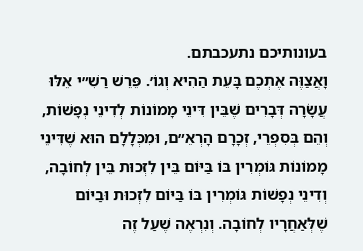בעונותיכם נתעכבתם.
וָאֲצַוֶּה אֶתְכֶם בָּעֵת הַהִיא וְגוֹ׳. פֵּרֵשׁ רַשִׁ״י אֵלּוּ עֲשָׂרָה דְּבָרִים שֶׁבֵּין דִּינֵי מָמוֹנוֹת לְדִינֵי נְפָשׁוֹת, וְהֵם בְּסִפְרֵי, זְכָרָם הָרְאֵ״ם, וּמִכְּלָלָם הוּא שֶׁדִּינֵי מָמוֹנוֹת גּוֹמְרִין בּוֹ בַּיּוֹם בֵּין לִזְכוּת בֵּין לְחוֹבָה, וְדִינֵי נְפָשׁוֹת גּוֹמְרִין בּוֹ בַּיּוֹם לִזְכוּת וּבַיּוֹם שֶׁלְּאַחֲרָיו לְחוֹבָה. וְנִרְאֶה שֶׁעַל זֶה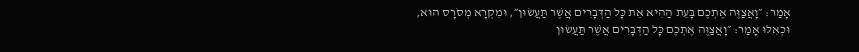אָמַר: ״וָאֲצַוֶּה אֶתְכֶם בָּעֵת הַהִיא אֵת כָּל הַדְּבָרִים אֲשֶׁר תַּעֲשׂוּן״, וּמִקְרָא מְסֹרָס הוּא, וּכְאִלּוּ אָמַר: ״וָאֲצַוֶּה אֶתְכֶם כָּל הַדְּבָרִים אֲשֶׁר תַּעֲשׂוּן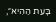בָּעֵת הַהִיא״,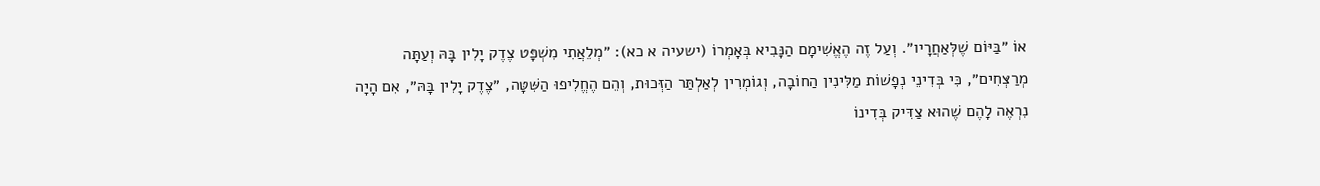אוֹ ״בַּיּוֹם שֶׁלְּאַחֲרָיו״. וְעַל זֶה הֶאֱשִׁימָם הַנָּבִיא בְּאָמְרוֹ (ישעיה א כא): ״מְלֵאֲתִי מִשְׁפָּט צֶדֶק יָלִין בָּהּ וְעַתָּה מְרַצְּחִים״, כִּי בְּדִינֵי נְפָשׁוֹת מַלִּינִין הַחוֹבָה, וְגוֹמְרִין לְאַלְתַּר הַזְּכוּת, וְהֵם הֶחֱלִיפוּ הַשִּׁטָּה, ״צֶדֶק יָלִין בָּהּ״, אִם הָיָה נִרְאֶה לָהֶם שֶׁהוּא צַדִּיק בְּדִינוֹ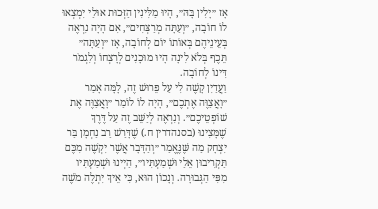אָז ״יָלִין בָּהּ״, הָיוּ מַלִּינִין הַזְּכוּת אוּלַי יִמְצְאוּ לוֹ חוֹבָה, ״וְעַתָּה מְרַצְּחִים״, אִם הָיָה נִרְאֶה בְּעֵינֵיהֶם בְּאוֹתוֹ יוֹם לְחוֹבָה, אָז ״וְעַתָּה״ תֵּכֶף בְּלֹא לִינָה הָיוּ מוּכָנִים לְרָצְחוֹ וְלִגְמֹר דִּינוֹ לְחוֹבָה.
וַעֲדַיִן קָשֶׁה לִי עַל פֵּרוּשׁ זֶה, לָמָּה אָמַר ״וָאֲצַוֶּה אֶתְכֶם״, הָיָה לוֹ לוֹמַר ״וָאֲצַוֶּה אֶת שׁוֹפְטֵיכֶם״. וְנִרְאֶה לְיַשֵּׁב זֶה עַל דֶּרֶךְ שֶׁמָּצִינוּ (בסנהדרין ח.) שֶׁדָּרַשׁ רַב נַחְמָן בַּר יִצְחָק מַה שֶּׁנֶּאֱמַר ״וְהַדָּבָר אֲשֶׁר יִקְשֶׁה מִכֶּם תַּקְרִיבוּן אֵלַי וּשְׁמַעְתִּיו״, הַיְינוּ וּשְׁמַעְתִּיו מִפִּי הַגְּבוּרָה. וְנָכוֹן הוּא, כִּי אֵיךְ יִתְלֶה מֹשֶׁה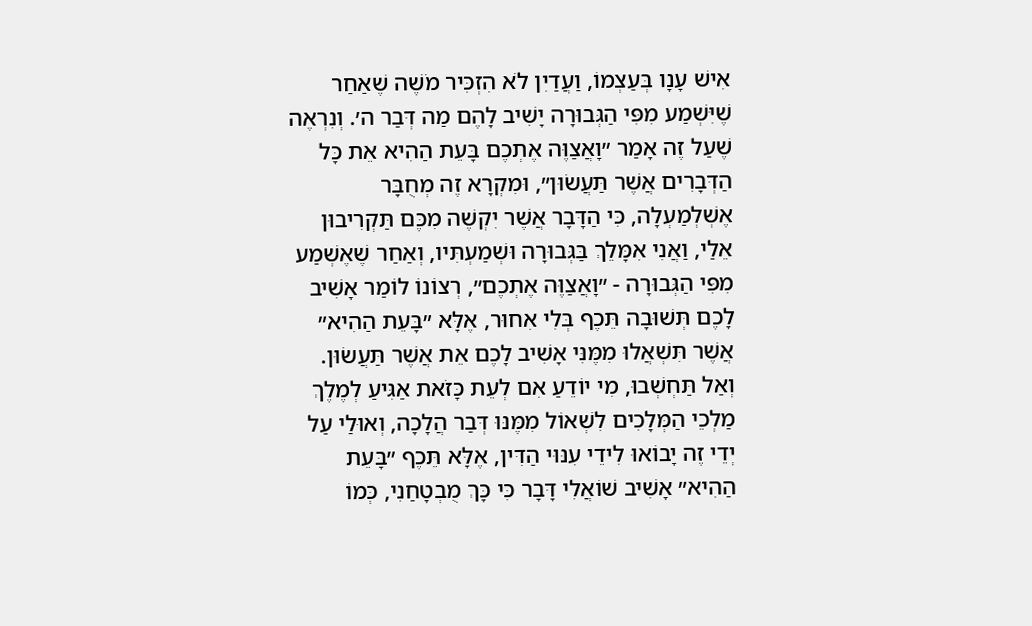אִישׁ עָנָו בְּעַצְמוֹ, וַעֲדַיִן לֹא הִזְכִּיר מֹשֶׁה שֶׁאַחַר שֶׁיִּשְׁמַע מִפִּי הַגְּבוּרָה יָשִׁיב לָהֶם מַה דְּבַר ה׳. וְנִרְאֶה שֶׁעַל זֶה אָמַר ״וָאֲצַוֶּה אֶתְכֶם בָּעֵת הַהִיא אֵת כָּל הַדְּבָרִים אֲשֶׁר תַּעֲשׂוּן״, וּמִקְרָא זֶה מְחֻבָּר אֶשְׁלְמַעְלָה, כִּי הַדָּבָר אֲשֶׁר יִקְשֶׁה מִכֶּם תַּקְרִיבוּן אֵלַי, וַאֲנִי אִמָּלֵךְ בַּגְּבוּרָה וּשְׁמַעְתִּיו, וְאַחַר שֶׁאֶשְׁמַע מִפִּי הַגְּבוּרָה - ״וָאֲצַוֶּה אֶתְכֶם״, רְצוֹנוֹ לוֹמַר אָשִׁיב לָכֶם תְּשׁוּבָה תֵּכֶף בְּלִי אִחוּר, אֶלָּא ״בָּעֵת הַהִיא״ אֲשֶׁר תִּשְׁאֲלוּ מִמֶּנִּי אָשִׁיב לָכֶם אֵת אֲשֶׁר תַּעֲשׂוּן. וְאַל תַּחְשְׁבוּ, מִי יוֹדֵעַ אִם לְעֵת כָּזֹאת אַגִּיעַ לְמֶלֶךְ מַלְכֵי הַמְּלָכִים לִשְׁאוֹל מִמֶּנּוּ דְּבַר הֲלָכָה, וְאוּלַי עַל יְדֵי זֶה יָבוֹאוּ לִידֵי עִנּוּי הַדִּין, אֶלָּא תֵּכֶף ״בָּעֵת הַהִיא״ אָשִׁיב שׁוֹאֲלִי דָּבָר כִּי כָּךְ מֻבְטָחַנִי, כְּמוֹ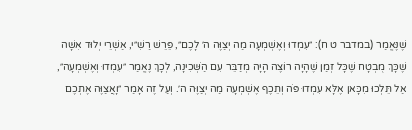שֶׁנֶּאֱמַר (במדבר ט ח): ״עִמְדוּ וְאֶשְׁמְעָה מַה יְצַוֶּה ה׳ לָכֶם״, פֵּרֵשׁ רַשִׁ״י, אַשְׁרֵי יְלוּד אִשָּׁה שֶׁכָּךְ מֻבְטָח שֶׁכָּל זְמַן שֶׁהָיָה רוֹצֶה הָיָה מְדַבֵּר עִם הַשְּׁכִינָה, לְכָךְ נֶאֱמַר ״עִמְדוּ וְאֶשְׁמְעָה״, אַל תֵּלְכוּ מִכָּאן אֶלָּא עִמְדוּ פֹּה וְתֵכֶף אֶשְׁמְעָה מַה יְצַוֶּה ה׳. וְעַל זֶה אָמַר ״וָאֲצַוֶּה אֶתְכֶם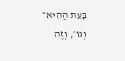בָּעֵת הַהִיא״ וְגוֹ׳, וְזֶה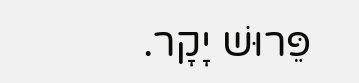פֵּרוּשׁ יָקָר.